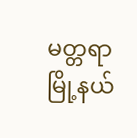မတ္တရာမြို့နယ်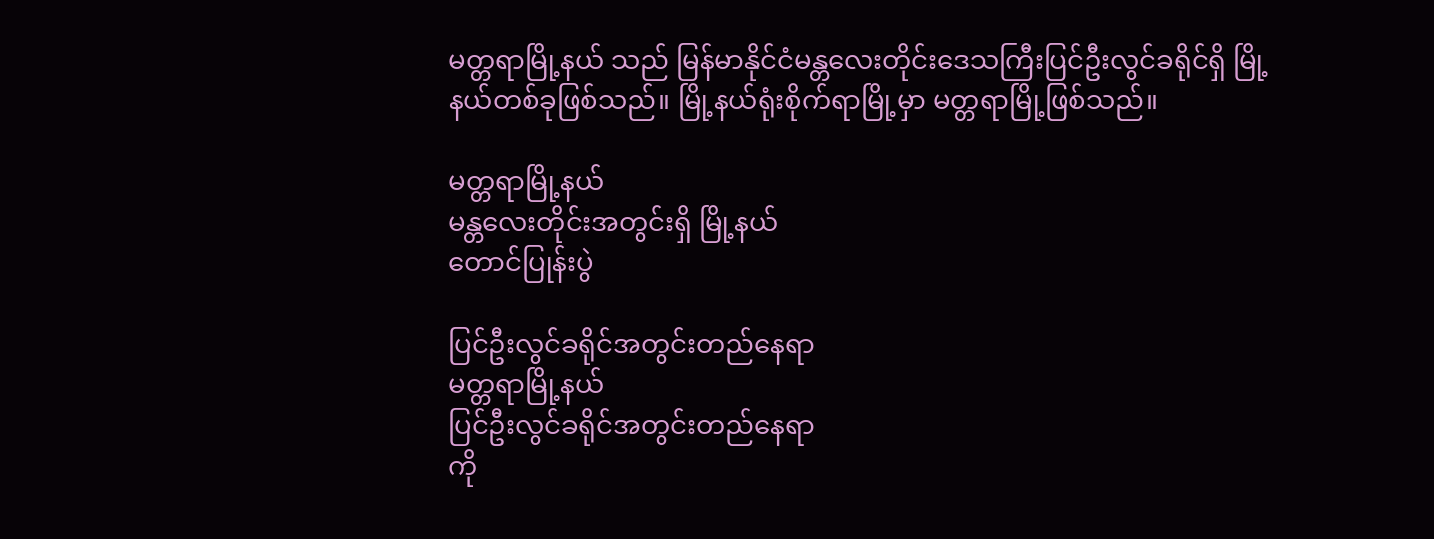မတ္တရာမြို့နယ် သည် မြန်မာနိုင်ငံမန္တလေးတိုင်းဒေသကြီးပြင်ဦးလွင်ခရိုင်ရှိ မြို့နယ်တစ်ခုဖြစ်သည်။ မြို့နယ်ရုံးစိုက်ရာမြို့မှာ မတ္တရာမြို့ဖြစ်သည်။

မတ္တရာမြို့နယ်
မန္တလေးတိုင်းအတွင်းရှိ မြို့နယ်
တောင်ပြုန်းပွဲ

ပြင်ဦးလွင်ခရိုင်အတွင်းတည်နေရာ
မတ္တရာမြို့နယ်
ပြင်ဦးလွင်ခရိုင်အတွင်းတည်နေရာ
ကို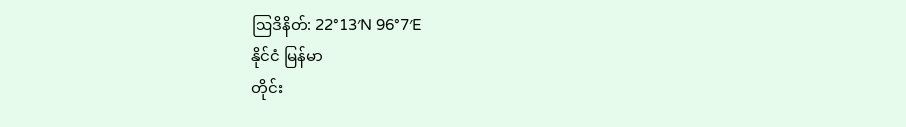ဩဒိနိတ်: 22°13′N 96°7′E
နိုင်ငံ မြန်မာ
တိုင်း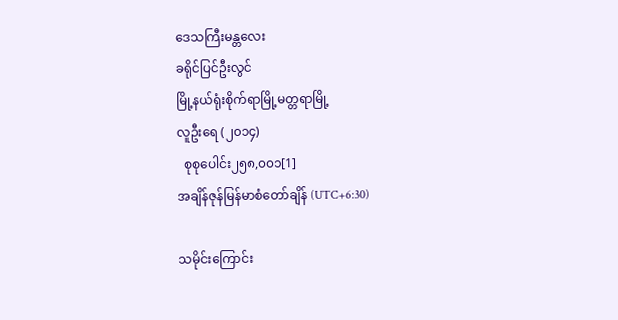ဒေသကြီးမန္တလေး
ခရိုင်ပြင်ဦးလွင်
မြို့နယ်ရုံးစိုက်ရာမြို့မတ္တရာမြို့
လူဦးရေ (၂၀၁၄)
  စုစုပေါင်း၂၅၈,၀၀၁[1]
အချိန်ဇုန်မြန်မာစံတော်ချိန် (UTC+6:30)

သမိုင်းကြောင်း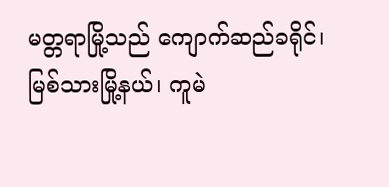မတ္တရာမြို့သည် ကျောက်ဆည်ခရိုင်၊ မြစ်သားမြို့နယ်၊ ကူမဲ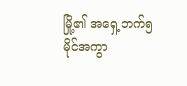မြို့၏ အရှေ့ဘက်၅မိုင်အကွာ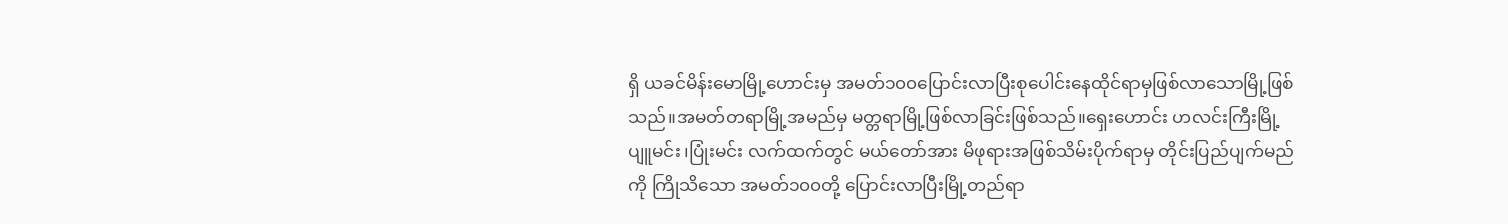ရှိ ယခင်မိန်းမောမြို့ဟောင်းမှ အမတ်၁၀၀ပြောင်းလာပြီးစုပေါင်းနေထိုင်ရာမှဖြစ်လာသောမြို့ဖြစ်သည်။အမတ်တရာမြို့အမည်မှ မတ္တရာမြို့ဖြစ်လာခြင်းဖြစ်သည်။ရှေးဟောင်း ဟလင်းကြီးမြို့ ပျူမင်း၊ပြုံးမင်း လက်ထက်တွင် မယ်တော်အား မိဖုရားအဖြစ်သိမ်းပိုက်ရာမှ တိုင်းပြည်ပျက်မည်ကို ကြိုသိသော အမတ်၁၀၀တို့ ပြောင်းလာပြီးမြို့တည်ရာ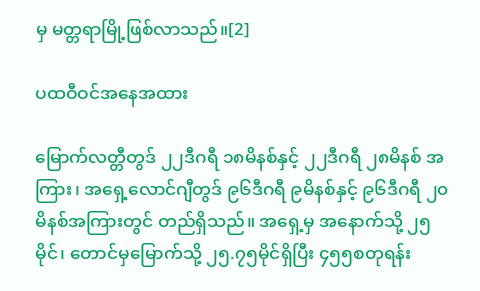မှ မတ္တရာမြို့ဖြစ်လာသည်။[2]

ပထဝီဝင်အနေအထား

မြောက်လတ္တီတွဒ် ၂၂ဒီဂရီ ၁၈မိနစ်နှင့် ၂၂ဒီဂရီ ၂၈မိနစ် အကြား၊ အရှေ့လောင်ဂျီတွဒ် ၉၆ဒီဂရီ ၉မိနစ်နှင့် ၉၆ဒီဂရီ ၂၀မိနစ်အကြားတွင် တည်ရှိသည်။ အရှေ့မှ အနောက်သို့ ၂၅မိုင်၊ တောင်မှမြောက်သို့ ၂၅.၇၅မိုင်ရှိပြီး ၄၅၅စတုရန်း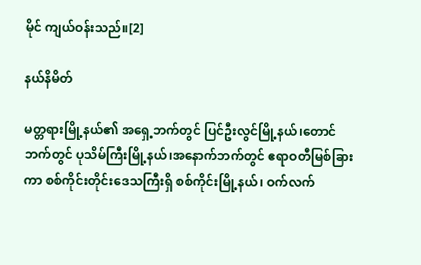မိုင် ကျယ်ဝန်းသည်။[2]

နယ်နိမိတ်

မတ္တရားမြို့နယ်၏ အရှေ့ဘက်တွင် ပြင်ဦးလွင်မြို့နယ်၊တောင်ဘက်တွင် ပုသိမ်ကြီးမြို့နယ်၊အနောက်ဘက်တွင် ဧရာဝတီမြစ်ခြားကာ စစ်ကိုင်းတိုင်းဒေသကြီးရှိ စစ်ကိုင်းမြို့နယ်၊ ဝက်လက်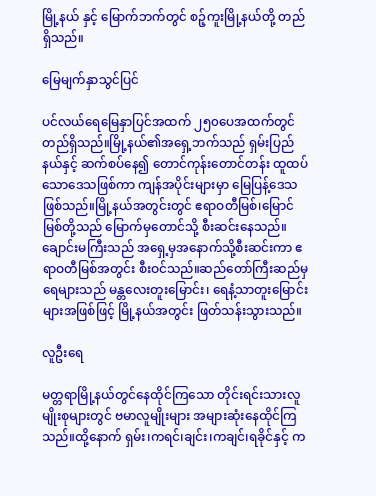မြို့နယ် နှင့် မြောက်ဘက်တွင် စဉ့်ကူးမြို့နယ်တို့ တည်ရှိသည်။

မြေမျက်နှာသွင်ပြင်

ပင်လယ်ရေမြေနှာပြင်အထက် ၂၅၀ပေအထက်တွင်တည်ရှိသည်။မြို့နယ်၏အရှေ့ဘက်သည် ရှမ်းပြည်နယ်နှင့် ဆက်စပ်နေ၍ တောင်ကုန်းတောင်တန်း ထူထပ်သောဒေသဖြစ်ကာ ကျန်အပိုင်းများမှာ မြေပြန့်ဒေသဖြစ်သည်။မြို့နယ်အတွင်းတွင် ဧရာဝတီမြစ်၊မြောင်မြစ်တို့သည် မြောက်မှတောင်သို့ စီးဆင်းနေသည်။ချောင်းမကြီးသည် အရှေ့မှအနောက်သို့စီးဆင်းကာ ဧရာဝတီမြစ်အတွင်း စီးဝင်သည်။ဆည်တော်ကြီးဆည်မှရေများသည် မန္တလေးတူးမြောင်း၊ ရေနံ့သာတူးမြောင်းများအဖြစ်ဖြင့် မြို့နယ်အတွင်း ဖြတ်သန်းသွားသည်။

လူဦးရေ

မတ္တရာမြို့နယ်တွင်နေထိုင်ကြသော တိုင်းရင်းသားလူမျိုးစုများတွင် ဗမာလူမျိုးများ အများဆုံးနေထိုင်ကြသည်။ထို့နောက် ရှမ်း၊ကရင်၊ချင်း၊ကချင်၊ရခိုင်နှင့် က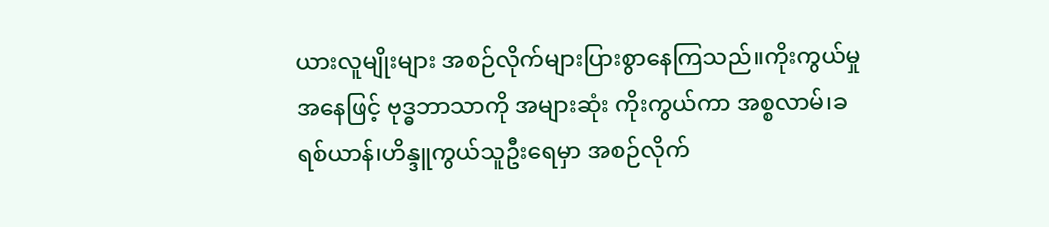ယားလူမျိုးများ အစဉ်လိုက်များပြားစွာနေကြသည်။ကိုးကွယ်မှုအနေဖြင့် ဗုဒ္ဓဘာသာကို အများဆုံး ကိုးကွယ်ကာ အစ္စလာမ်၊ခရစ်ယာန်၊ဟိန္ဒူကွယ်သူဦးရေမှာ အစဉ်လိုက်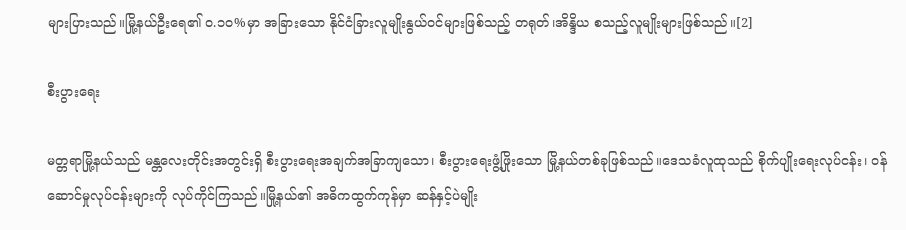များပြားသည်။မြို့နယ်ဦးရေ၏ ၀.၁၀%မှာ အခြားသော နိုင်ငံခြားလူမျိုးနွယ်ဝင်များဖြစ်သည့် တရုတ်၊အိန္ဒိယ စသည့်လူမျိုးများဖြစ်သည်။[2]

စီးပွားရေး

မတ္တရာမြို့နယ်သည် မန္တလေးတိုင်းအတွင်းရှိ စီးပွားရေးအချက်အခြာကျသော၊ စီးပွားရေးဖွံ့ဖြိုးသော မြို့နယ်တစ်ခုဖြစ်သည်။ဒေသခံလူထုသည် စိုက်ပျိုးရေးလုပ်ငန်း၊ ဝန်ဆောင်မှုလုပ်ငန်းများကို လုပ်ကိုင်ကြသည်။မြို့နယ်၏ အဓိကထွက်ကုန်မှာ ဆန်နှင့်ပဲမျိုး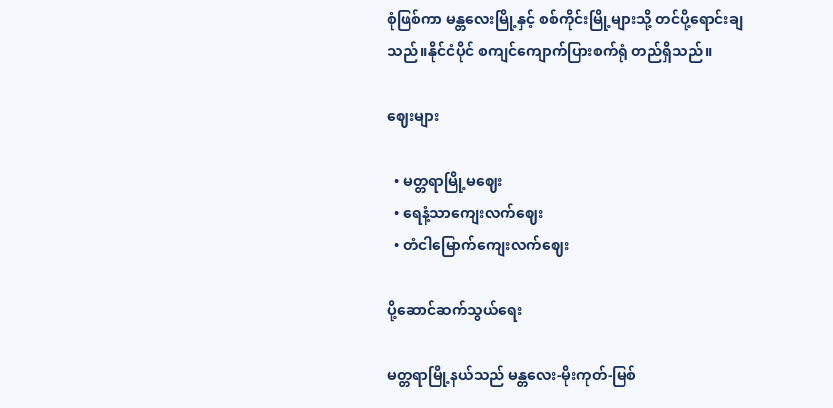စုံဖြစ်ကာ မန္တလေးမြို့နှင့် စစ်ကိုင်းမြို့များသို့ တင်ပို့ရောင်းချသည်။နိုင်ငံပိုင် စကျင်ကျောက်ပြားစက်ရုံ တည်ရှိသည်။

ဈေးများ

  • မတ္တရာမြို့မဈေး
  • ရေနံ့သာကျေးလက်ဈေး
  • တံငါမြောက်ကျေးလက်ဈေး

ပို့ဆောင်ဆက်သွယ်ရေး

မတ္တရာမြို့နယ်သည် မန္တလေး-မိုးကုတ်-မြစ်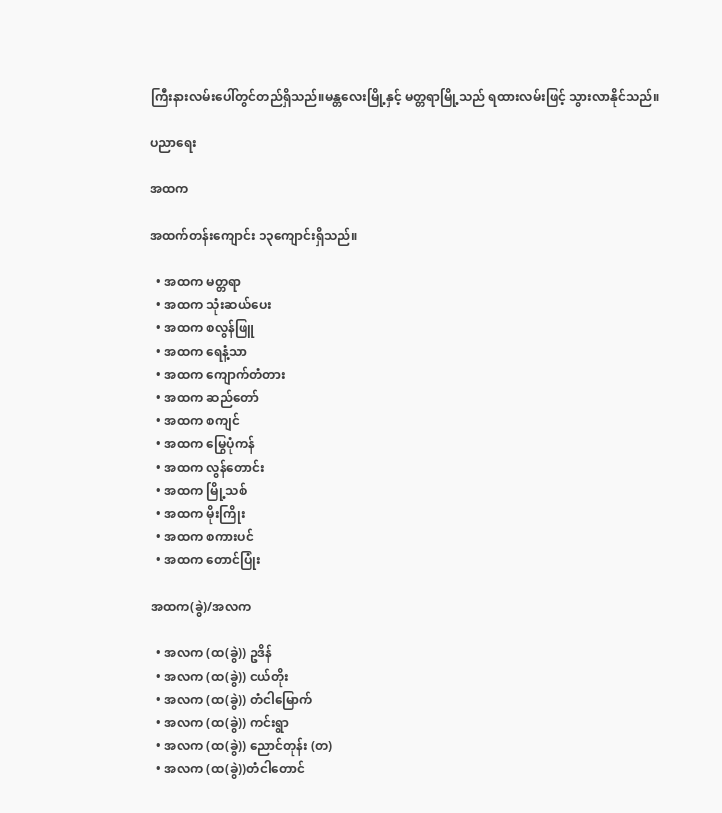ကြီးနားလမ်းပေါ်တွင်တည်ရှိသည်။မန္တလေးမြို့နှင့် မတ္တရာမြို့သည် ရထားလမ်းဖြင့် သွားလာနိုင်သည်။

ပညာရေး

အထက

အထက်တန်းကျောင်း ၁၃ကျောင်းရှိသည်။

  • အထက မတ္တရာ
  • အထက သုံးဆယ်ပေး
  • အထက စလွန်ဖြူ
  • အထက ရေနံ့သာ
  • အထက ကျောက်တံတား
  • အထက ဆည်တော်
  • အထက စကျင်
  • အထက မြွေပုံကန်
  • အထက လွန်တောင်း
  • အထက မြို့သစ်
  • အထက မိုးကြိုး
  • အထက စကားပင်
  • အထက တောင်ပြုံး

အထက(ခွဲ)/အလက

  • အလက (ထ(ခွဲ)) ဥဒိန်
  • အလက (ထ(ခွဲ)) ငယ်တိုး
  • အလက (ထ(ခွဲ)) တံငါမြောက်
  • အလက (ထ(ခွဲ)) ကင်းရွာ
  • အလက (ထ(ခွဲ)) ညောင်တုန်း (တ)
  • အလက (ထ(ခွဲ))တံငါတောင်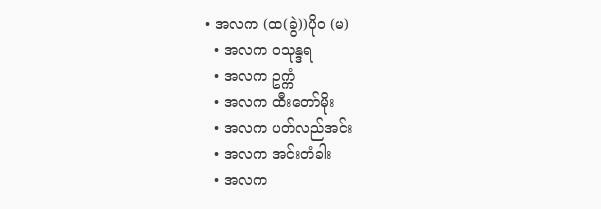• အလက (ထ(ခွဲ))ပိုဝ (မ)
  • အလက ဝသုန္ဒရ
  • အလက ဥက္ကံ
  • အလက ထီးတော်မိုး
  • အလက ပတ်လည်အင်း
  • အလက အင်းတံခါး
  • အလက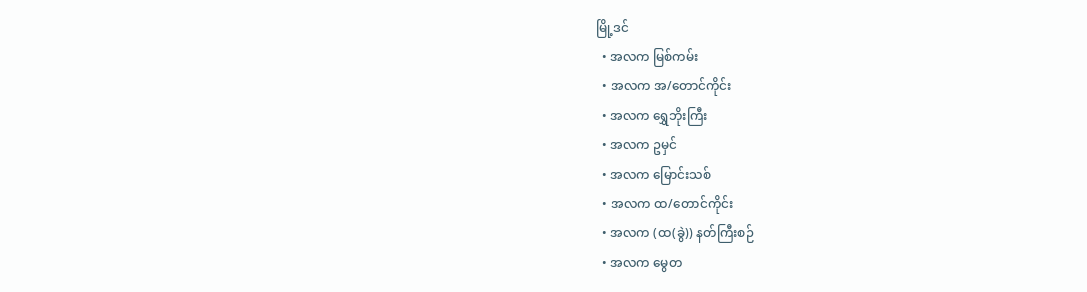မြို့ဒင်
  • အလက မြစ်ကမ်း
  • အလက အ/တောင်ကိုင်း
  • အလက ရွှေဘိုးကြီး
  • အလက ဥမှင်
  • အလက မြောင်းသစ်
  • အလက ထ/တောင်ကိုင်း
  • အလက (ထ(ခွဲ)) နတ်ကြီးစဉ်
  • အလက မွေတ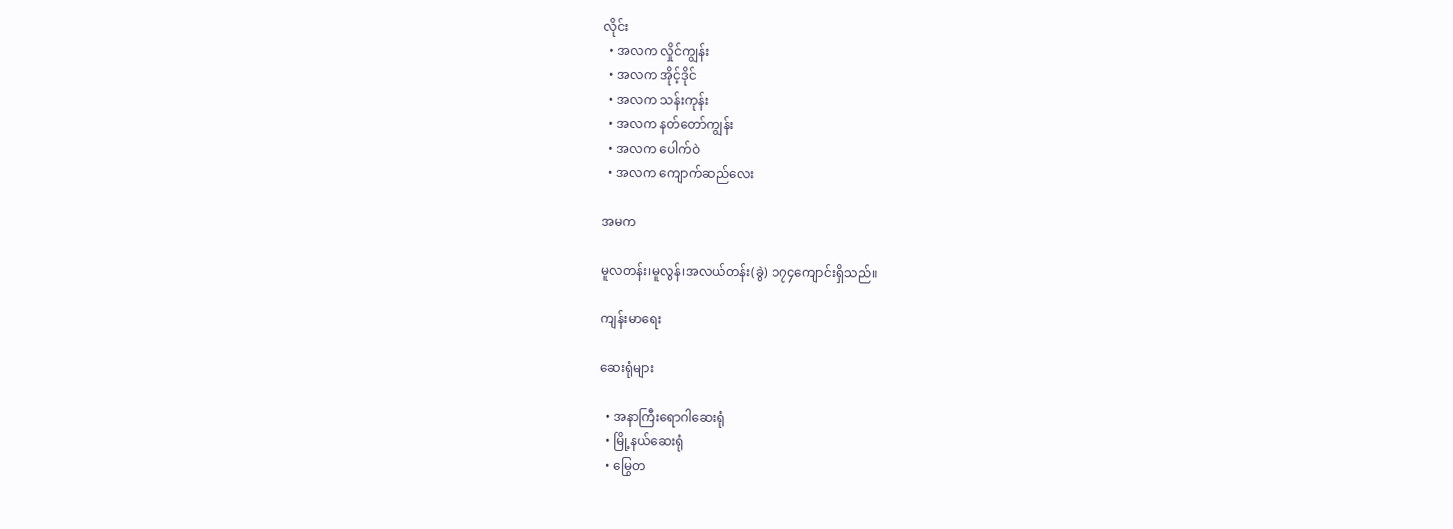လိုင်း
  • အလက လှိုင်ကျွန်း
  • အလက အိုင့်ဒိုင်
  • အလက သန်းကုန်း
  • အလက နတ်တော်ကျွန်း
  • အလက ပေါက်ဝဲ
  • အလက ကျောက်ဆည်လေး

အမက

မူလတန်း၊မူလွန်၊အလယ်တန်း(ခွဲ) ၁၇၄ကျောင်းရှိသည်။

ကျန်းမာရေး

ဆေးရုံများ

  • အနာကြီးရောဂါဆေးရုံ
  • မြို့နယ်ဆေးရုံ
  • မြွေတ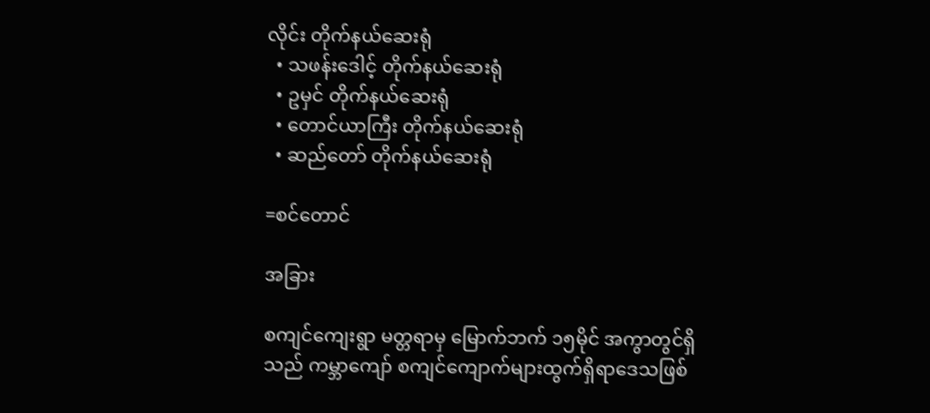လိုင်း တိုက်နယ်ဆေးရုံ
  • သဖန်းဒေါင့် တိုက်နယ်ဆေးရုံ
  • ဥမှင် တိုက်နယ်ဆေးရုံ
  • တောင်ယာကြီး တိုက်နယ်ဆေးရုံ
  • ဆည်တော် တိုက်နယ်ဆေးရုံ

=စင်တောင်

အခြား

စကျင်ကျေးရွာ မတ္တရာမှ မြောက်ဘက် ၁၅မိုင် အကွာတွင်ရှိသည် ကမ္ဘာကျော် စကျင်ကျောက်များထွက်ရှိရာဒေသဖြစ်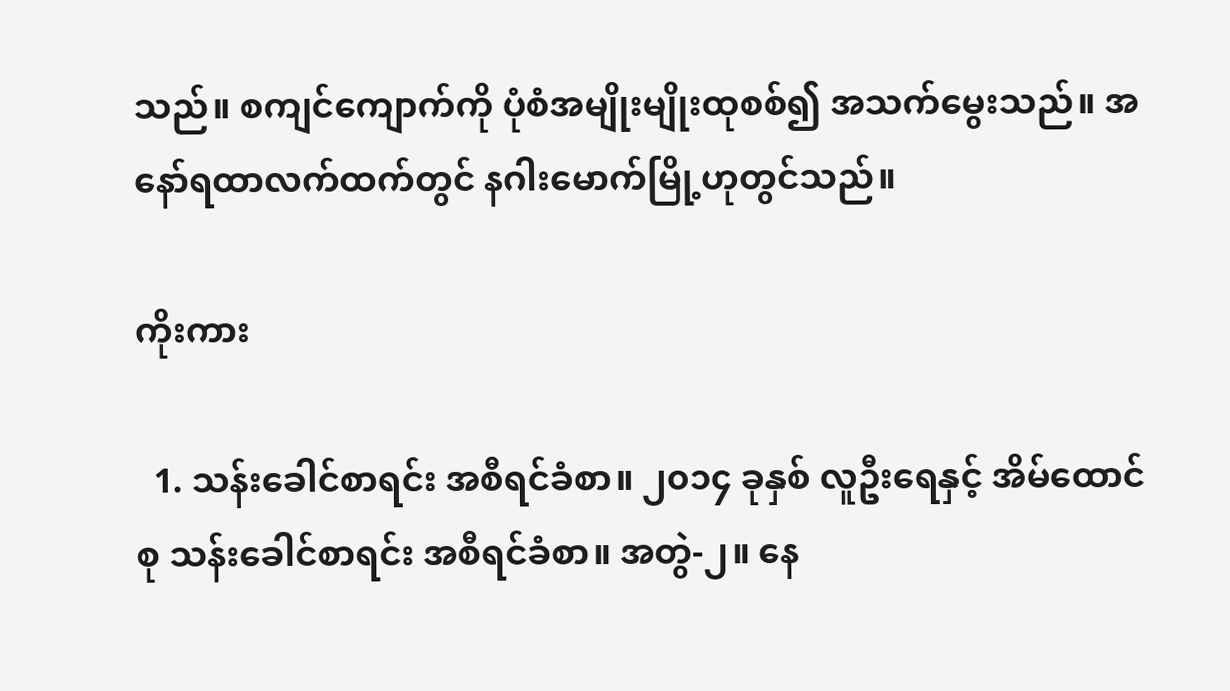သည်။ စကျင်ကျောက်ကို ပုံစံအမျိုးမျိုးထုစစ်၍ အသက်မွေးသည်။ အနော်ရထာလက်ထက်တွင် နဂါးမောက်မြို့ဟုတွင်သည်။

ကိုးကား

  1. သန်းခေါင်စာရင်း အစီရင်ခံစာ။ ၂၀၁၄ ခုနှစ် လူဦးရေနှင့် အိမ်ထောင်စု သန်းခေါင်စာရင်း အစီရင်ခံစာ။ အတွဲ-၂။ နေ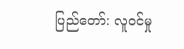ပြည်တော်: လူဝင်မှု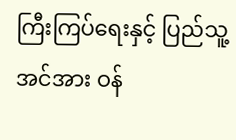ကြီးကြပ်ရေးနှင့် ပြည်သူ့အင်အား ဝန်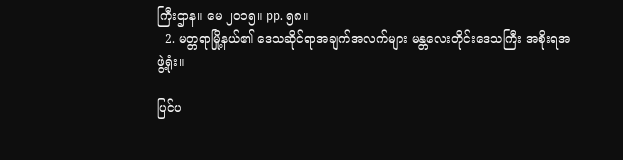ကြီးဌာန။ မေ ၂၀၁၅။ pp. ၅၈။
  2. မတ္တရာမြို့နယ်၏ ဒေသဆိုင်ရာအချက်အလက်များ မန္တလေးတိုင်းဒေသကြီး အစိုးရအဖွဲ့ရုံး။

ပြင်ပ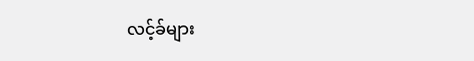လင့်ခ်များ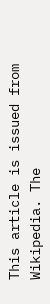This article is issued from Wikipedia. The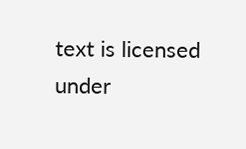text is licensed under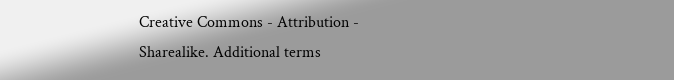Creative Commons - Attribution - Sharealike. Additional terms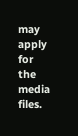may apply for the media files.